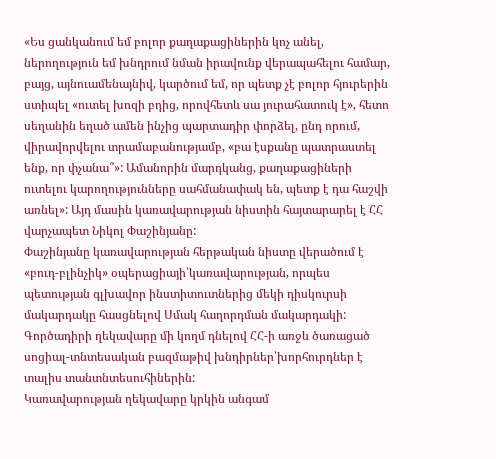«Ես ցանկանում եմ բոլոր քաղաքացիներին կոչ անել, ներողություն եմ խնդրում նման իրավունք վերապահելու համար, բայց, այնուամենայնիվ, կարծում եմ, որ պետք չէ բոլոր հյուրերին ստիպել «ուտել խոզի բդից, որովհետև սա յուրահատուկ է», հետո սեղանին եղած ամեն ինչից պարտադիր փորձել, ընդ որում, վիրավորվելու տրամաբանությամբ, «բա էսքանը պատրաստել ենք, որ փչանա՞»: Ամանորին մարդկանց, քաղաքացիների ուտելու կարողությունները սահմանափակ են, պետք է դա հաշվի առնել»: Այդ մասին կառավարության նիստին հայտարարել է ՀՀ վարչապետ Նիկոլ Փաշինյանը:
Փաշինյանը կառավարության հերթական նիստը վերածում է «բուդ-բլինչիկ» օպերացիայի՝կառավարության, որպես պետության գլխավոր ինստիտուտներից մեկի դիսկուրսի մակարդակը հասցնելով Սմակ հաղորդման մակարդակի:
Գործադիրի ղեկավարը մի կողմ դնելով ՀՀ-ի առջև ծառացած սոցիալ-տնտեսական բազմաթիվ խնդիրներ՝խորհուրդներ է տալիս տանտնտեսուհիներին:
Կառավարության ղեկավարը կրկին անգամ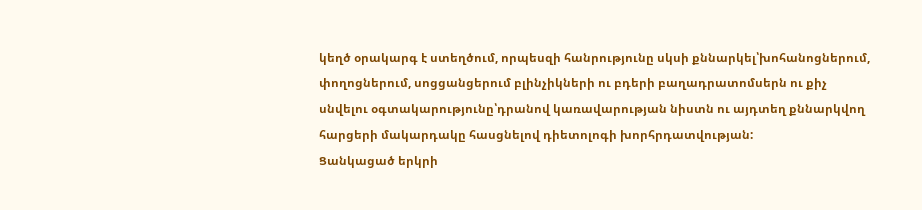կեղծ օրակարգ է ստեղծում, որպեսզի հանրությունը սկսի քննարկել՝խոհանոցներում, փողոցներում, սոցցանցերում բլինչիկների ու բդերի բաղադրատոմսերն ու քիչ սնվելու օգտակարությունը՝դրանով կառավարության նիստն ու այդտեղ քննարկվող հարցերի մակարդակը հասցնելով դիետոլոգի խորհրդատվության:
Ցանկացած երկրի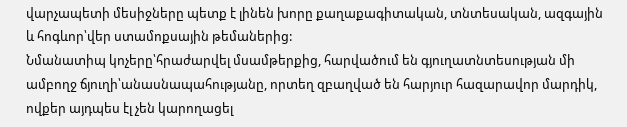վարչապետի մեսիջները պետք է լինեն խորը քաղաքագիտական, տնտեսական, ազգային և հոգևոր՝վեր ստամոքսային թեմաներից:
Նմանատիպ կոչերը՝հրաժարվել մսամթերքից, հարվածում են գյուղատնտեսության մի ամբողջ ճյուղի՝անասնապահությանը, որտեղ զբաղված են հարյուր հազարավոր մարդիկ, ովքեր այդպես էլ չեն կարողացել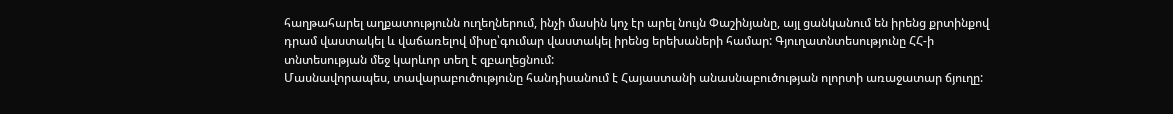հաղթահարել աղքատությունն ուղեղներում, ինչի մասին կոչ էր արել նույն Փաշինյանը, այլ ցանկանում են իրենց քրտինքով դրամ վաստակել և վաճառելով միսը՝գումար վաստակել իրենց երեխաների համար: Գյուղատնտեսությունը ՀՀ-ի տնտեսության մեջ կարևոր տեղ է զբաղեցնում:
Մասնավորապես, տավարաբուծությունը հանդիսանում է Հայաստանի անասնաբուծության ոլորտի առաջատար ճյուղը: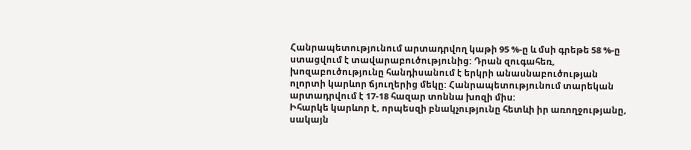Հանրապետությունում արտադրվող կաթի 95 %-ը և մսի գրեթե 58 %-ը ստացվում է տավարաբուծությունից: Դրան զուգահեռ, խոզաբուծությունը հանդիսանում է երկրի անասնաբուծության ոլորտի կարևոր ճյուղերից մեկը: Հանրապետությունում տարեկան արտադրվում է 17-18 հազար տոննա խոզի միս:
Իհարկե կարևոր է, որպեսզի բնակչությունը հետևի իր առողջությանը, սակայն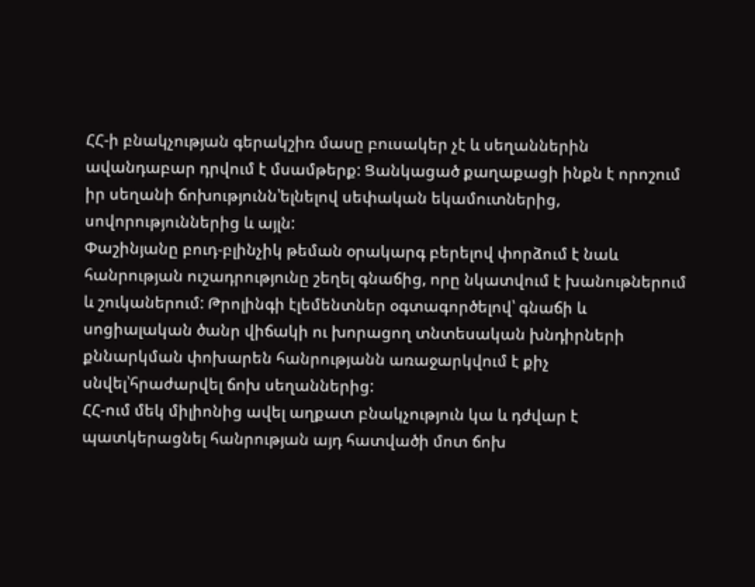ՀՀ-ի բնակչության գերակշիռ մասը բուսակեր չէ և սեղաններին ավանդաբար դրվում է մսամթերք: Ցանկացած քաղաքացի ինքն է որոշում իր սեղանի ճոխությունն՝ելնելով սեփական եկամուտներից, սովորություններից և այլն:
Փաշինյանը բուդ-բլինչիկ թեման օրակարգ բերելով փորձում է նաև հանրության ուշադրությունը շեղել գնաճից, որը նկատվում է խանութներում և շուկաներում: Թրոլինգի էլեմենտներ օգտագործելով՝ գնաճի և սոցիալական ծանր վիճակի ու խորացող տնտեսական խնդիրների քննարկման փոխարեն հանրությանն առաջարկվում է քիչ սնվել՝հրաժարվել ճոխ սեղաններից:
ՀՀ-ում մեկ միլիոնից ավել աղքատ բնակչություն կա և դժվար է պատկերացնել հանրության այդ հատվածի մոտ ճոխ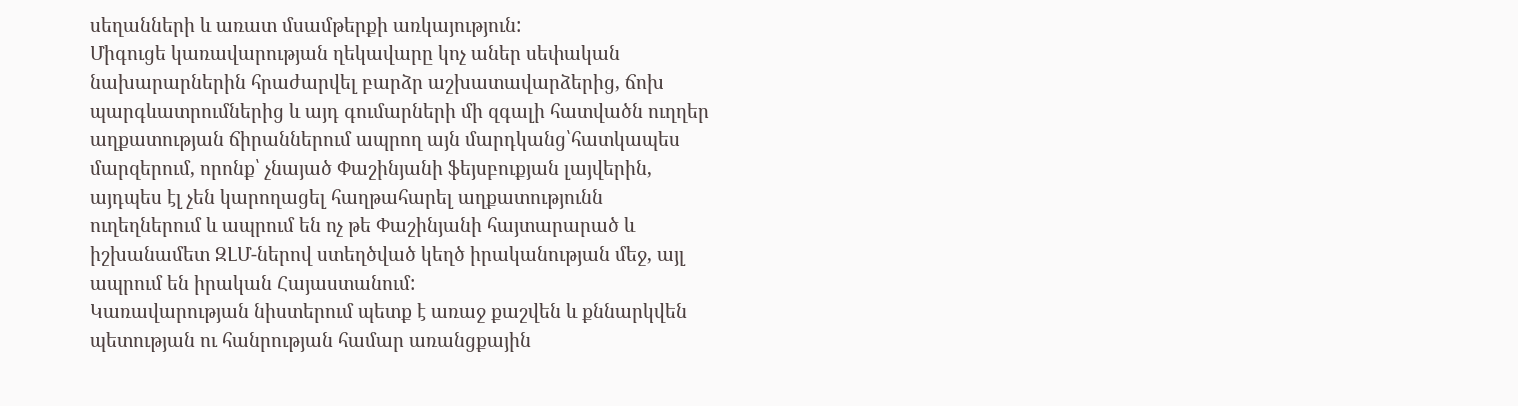սեղանների և առատ մսամթերքի առկայություն:
Միգուցե կառավարության ղեկավարը կոչ աներ սեփական նախարարներին հրաժարվել բարձր աշխատավարձերից, ճոխ պարգևատրումներից և այդ գումարների մի զգալի հատվածն ուղղեր աղքատության ճիրաններում ապրող այն մարդկանց՝հատկապես մարզերում, որոնք՝ չնայած Փաշինյանի ֆեյսբուքյան լայվերին, այդպես էլ չեն կարողացել հաղթահարել աղքատությունն ուղեղներում և ապրում են ոչ թե Փաշինյանի հայտարարած և իշխանամետ ԶԼՄ-ներով ստեղծված կեղծ իրականության մեջ, այլ ապրում են իրական Հայաստանում:
Կառավարության նիստերում պետք է առաջ քաշվեն և քննարկվեն պետության ու հանրության համար առանցքային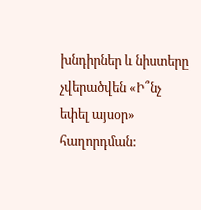խնդիրներ և նիստերը չվերածվեն «Ի՞նչ եփել այսօր» հաղորդման: